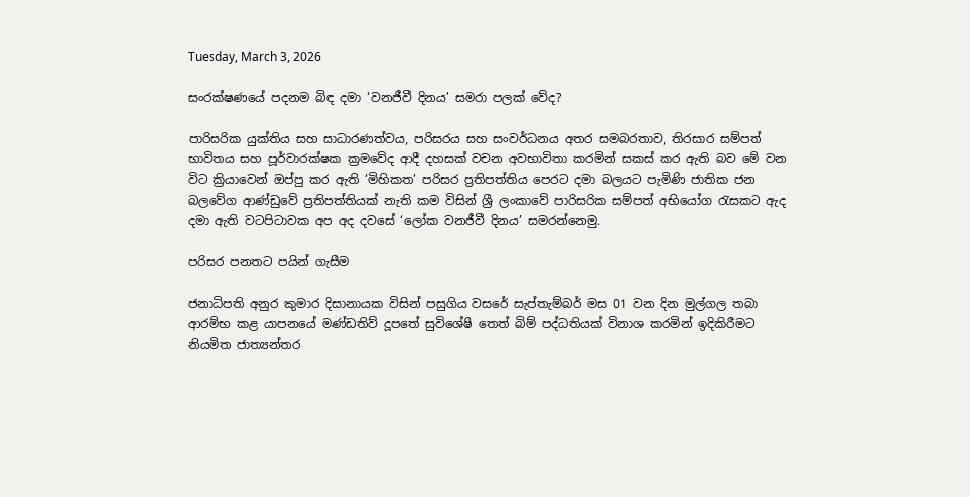Tuesday, March 3, 2026

සංරක්ෂණයේ පදනම බිඳ දමා ‘වනජීවී දිනය’ සමරා පලක් වේද?

පාරිසරික යුක්තිය සහ සාධාරණත්වය, පරිසරය සහ සංවර්ධනය අතර සමබරතාව, තිරසාර සම්පත් භාවිතය සහ පූර්වාරක්ෂක ක්‍රමවේද ආදී දහසක් වචන අවභාවිතා කරමින් සකස් කර ඇති බව මේ වන විට ක්‍රියාවෙන් ඔප්පු කර ඇති ‘මිහිකත’ පරිසර ප්‍රතිපත්තිය පෙරට දමා බලයට පැමිණි ජාතික ජන බලවේග ආණ්ඩුවේ ප්‍රතිපත්තියක් නැති කම විසින් ශ්‍රී ලංකාවේ පාරිසරික සම්පත් අභියෝග රැසකට ඇද දමා ඇති වටපිටාවක අප අද දවසේ ‘ලෝක වනජීවී දිනය’ සමරන්නෙමු.

පරිසර පනතට පයින් ගැසීම

ජනාධිපති අනුර කුමාර දිසානායක විසින් පසුගිය වසරේ සැප්තැම්බර් මස 01 වන දින මුල්ගල තබා ආරම්භ කළ යාපනයේ මණ්ඩතිව් දූපතේ සුවිශේෂී තෙත් බිම් පද්ධතියක් විනාශ කරමින් ඉදිකිරීමට නියමිත ජාත්‍යන්තර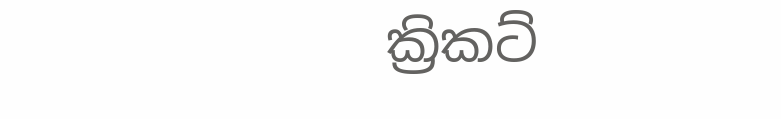ක්‍රිකට්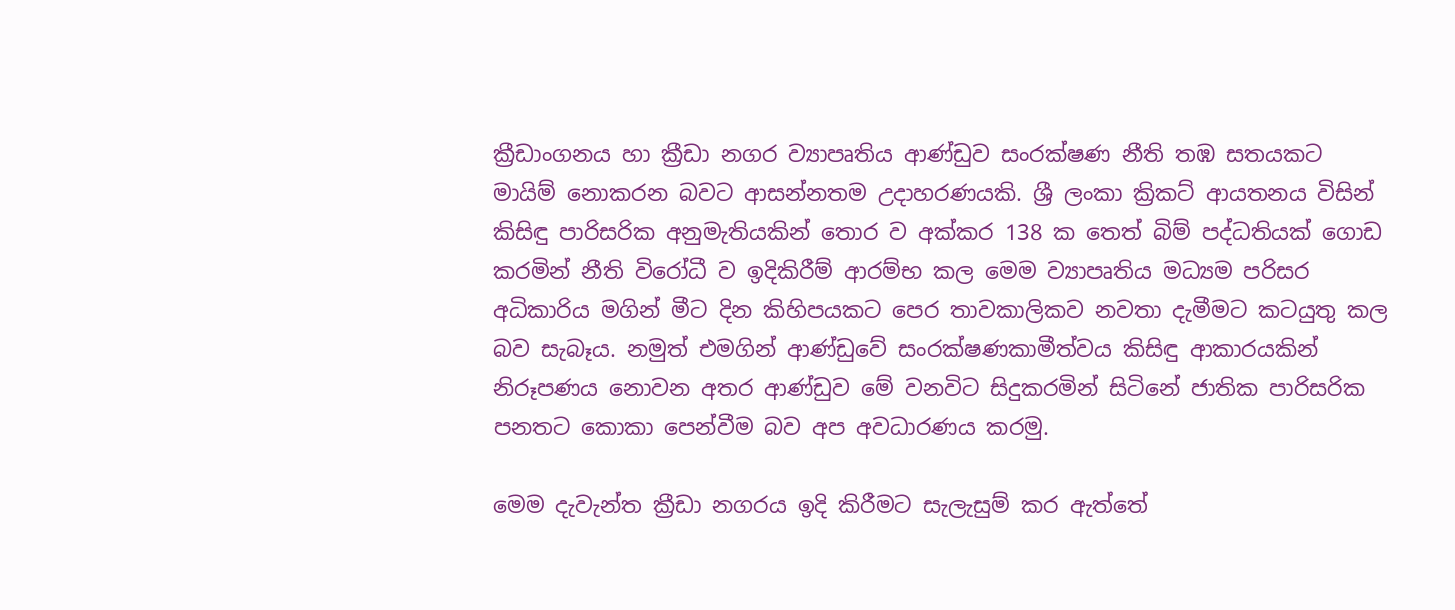ක්‍රීඩාංගනය හා ක්‍රීඩා නගර ව්‍යාපෘතිය ආණ්ඩුව සංරක්ෂණ නීති තඹ සතයකට මායිම් නොකරන බවට ආසන්නතම උදාහරණයකි. ශ්‍රී ලංකා ක්‍රිකට් ආයතනය විසින් කිසිඳු පාරිසරික අනුමැතියකින් තොර ව අක්කර 138 ක තෙත් බිම් පද්ධතියක් ගොඩ කරමින් නීති විරෝධී ව ඉදිකිරීම් ආරම්භ කල මෙම ව්‍යාපෘතිය මධ්‍යම පරිසර අධිකාරිය මගින් මීට දින කිහිපයකට පෙර තාවකාලිකව නවතා දැමීමට කටයුතු කල බව සැබෑය. නමුත් එමගින් ආණ්ඩුවේ සංරක්ෂණකාමීත්වය කිසිඳු ආකාරයකින් නිරූපණය නොවන අතර ආණ්ඩුව මේ වනවිට සිදුකරමින් සිටිනේ ජාතික පාරිසරික පනතට කොකා පෙන්වීම බව අප අවධාරණය කරමු.

මෙම දැවැන්ත ක්‍රීඩා නගරය ඉදි කිරීමට සැලැසුම් කර ඇත්තේ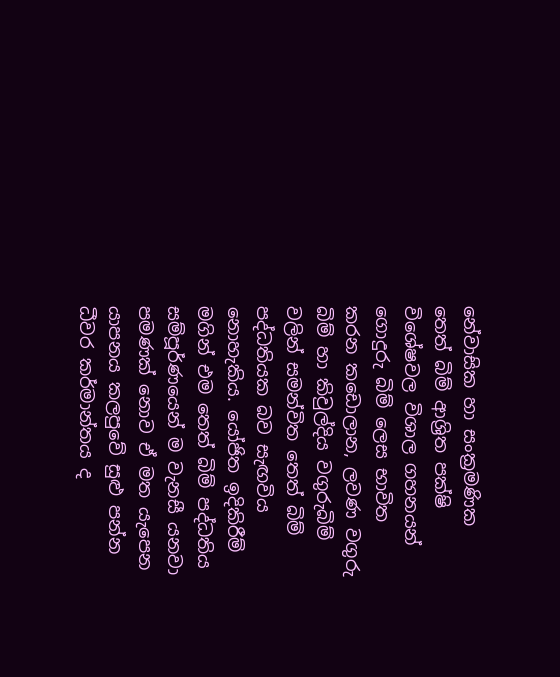නේවාසික හා සංක්‍රමණික තෙත් බිම් ආශ්‍රිත පක්ෂි විශේෂවල විශාල ගහනයන් ගොදුරු බිම් ලෙස භාවිත කරන කඩොලාන, ලවණ වගුරු බිම් හා කිවුල්දිය වගුරුබිම් වලින් සමන්විත තෙත් බිම් පද්ධතියක බව සැඟවිය නොහැකිය. යෝජිත ඉදිකිරීම් මගින් එම තෙත් බිම් පද්ධතිය සම්පූර්ණයෙන් ම වැනසී යනවා පමණක් නොව ඒ මත යැපෙන යාපනය කලපුවේ සුළු පන්න ධීවර කර්මාන්තය ද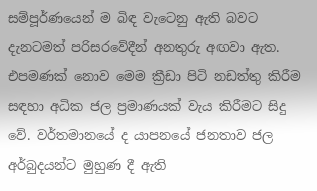සම්පූර්ණයෙන් ම බිඳ වැටෙනු ඇති බවට දැනටමත් පරිසරවේදීන් අනතුරු අඟවා ඇත. එපමණක් නොව මෙම ක්‍රීඩා පිටි නඩත්තු කිරීම සඳහා අධික ජල ප්‍රමාණයක් වැය කිරීමට සිදු වේ. වර්තමානයේ ද යාපනයේ ජනතාව ජල අර්බුදයන්ට මුහුණ දී ඇති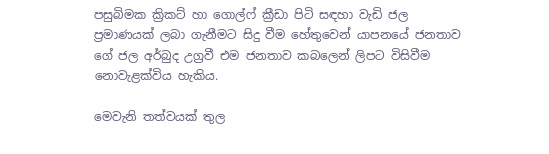පසුබිමක ක්‍රිකට් හා ගොල්ෆ් ක්‍රීඩා පිටි සඳහා වැඩි ජල ප්‍රමාණයක් ලබා ගැනීමට සිදු වීම හේතුවෙන් යාපනයේ ජනතාව ගේ ජල අර්බුද උග්‍රවී එම ජනතාව කබලෙන් ලිපට විසිවීම නොවැළක්විය හැකිය.

මෙවැනි තත්වයක් තුල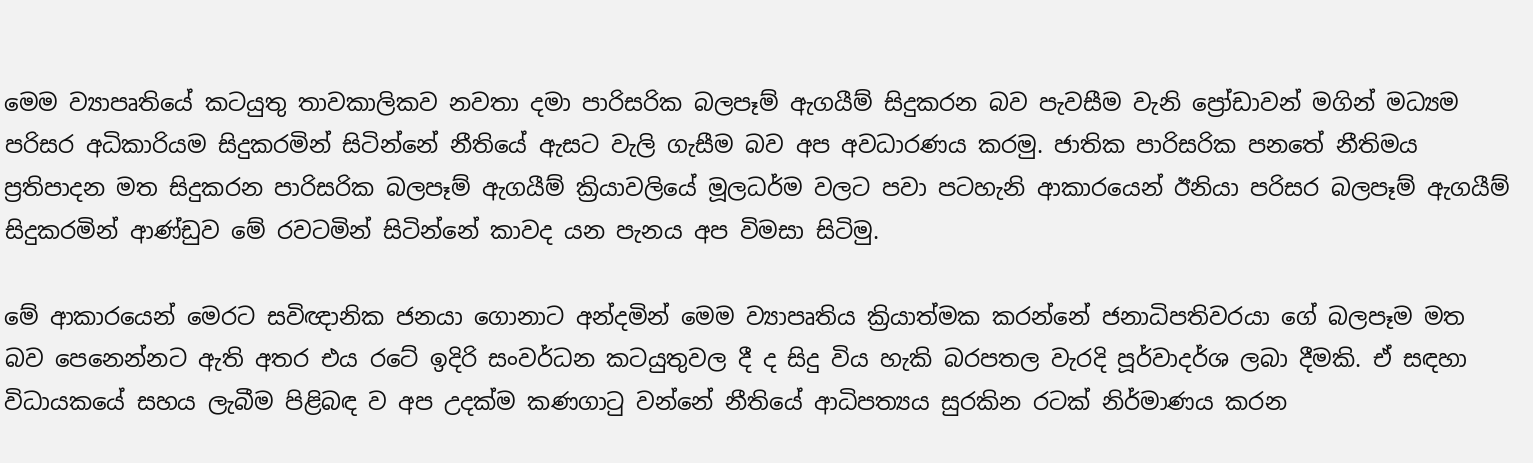මෙම ව්‍යාපෘතියේ කටයුතු තාවකාලිකව නවතා දමා පාරිසරික බලපෑම් ඇගයීම් සිදුකරන බව පැවසීම වැනි ප්‍රෝඩාවන් මගින් මධ්‍යම පරිසර අධිකාරියම සිදුකරමින් සිටින්නේ නීතියේ ඇසට වැලි ගැසීම බව අප අවධාරණය කරමු. ජාතික පාරිසරික පනතේ නීතිමය ප්‍රතිපාදන මත සිදුකරන පාරිසරික බලපෑම් ඇගයීම් ක්‍රියාවලියේ මූලධර්ම වලට පවා පටහැනි ආකාරයෙන් ඊනියා පරිසර බලපෑම් ඇගයීම් සිදුකරමින් ආණ්ඩුව මේ රවටමින් සිටින්නේ කාවද යන පැනය අප විමසා සිටිමු.

මේ ආකාරයෙන් මෙරට සවිඥානික ජනයා ගොනාට අන්දමින් මෙම ව්‍යාපෘතිය ක්‍රියාත්මක කරන්නේ ජනාධිපතිවරයා ගේ බලපෑම මත බව පෙනෙන්නට ඇති අතර එය රටේ ඉදිරි සංවර්ධන කටයුතුවල දී ද සිදු විය හැකි බරපතල වැරදි පූර්වාදර්ශ ලබා දීමකි. ඒ සඳහා විධායකයේ සහය ලැබීම පිළිබඳ ව අප උදක්ම කණගාටු වන්නේ නීතියේ ආධිපත්‍යය සුරකින රටක් නිර්මාණය කරන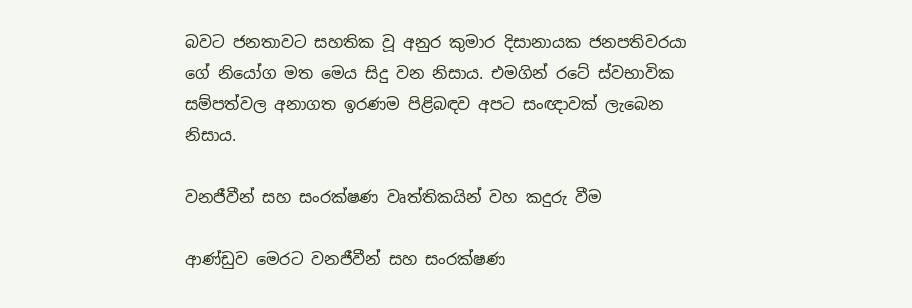බවට ජනතාවට සහතික වූ අනුර කුමාර දිසානායක ජනපතිවරයා ගේ නියෝග මත මෙය සිදු වන නිසාය. එමගින් රටේ ස්වභාවික සම්පත්වල අනාගත ඉරණම පිළිබඳව අපට සංඥාවක් ලැබෙන නිසාය.

වනජීවීන් සහ සංරක්ෂණ වෘත්තිකයින් වහ කදුරු වීම

ආණ්ඩුව මෙරට වනජීවීන් සහ සංරක්ෂණ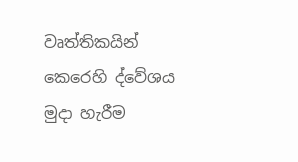වෘත්තිකයින් කෙරෙහි ද්වේශය මුදා හැරීම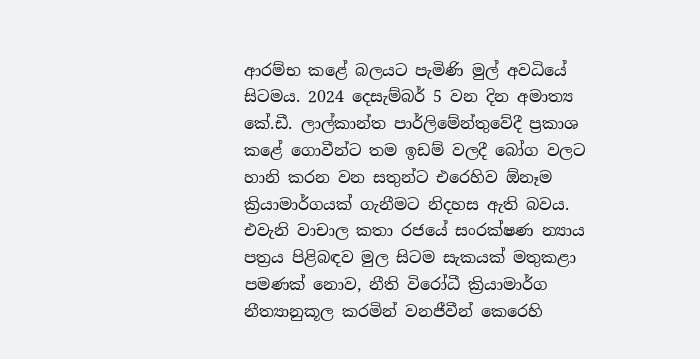ආරම්භ කළේ බලයට පැමිණි මුල් අවධියේ සිටමය. 2024 දෙසැම්බර් 5 වන දින අමාත්‍ය කේ.ඩී. ලාල්කාන්ත පාර්ලිමේන්තුවේදී ප්‍රකාශ කළේ ගොවීන්ට තම ඉඩම් වලදී බෝග වලට හානි කරන වන සතුන්ට එරෙහිව ඕනෑම ක්‍රියාමාර්ගයක් ගැනීමට නිදහස ඇති බවය. එවැනි වාචාල කතා රජයේ සංරක්ෂණ න්‍යාය පත්‍රය පිළිබඳව මුල සිටම සැකයක් මතුකළා පමණක් නොව, නීති විරෝධී ක්‍රියාමාර්ග නීත්‍යානුකූල කරමින් වනජීවීන් කෙරෙහි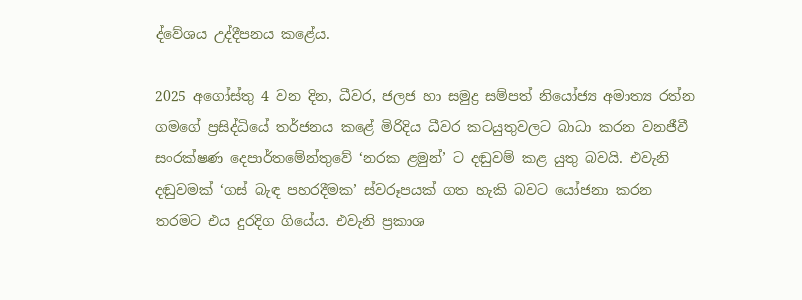ද්වේශය උද්දීපනය කළේය.

2025 අගෝස්තු 4 වන දින, ධීවර, ජලජ හා සමුද්‍ර සම්පත් නියෝජ්‍ය අමාත්‍ය රත්න ගමගේ ප්‍රසිද්ධියේ තර්ජනය කළේ මිරිදිය ධීවර කටයුතුවලට බාධා කරන වනජීවී සංරක්ෂණ දෙපාර්තමේන්තුවේ ‘නරක ළමුන්’ ට දඬුවම් කළ යුතු බවයි. එවැනි දඬුවමක් ‘ගස් බැඳ පහරදීමක’ ස්වරූපයක් ගත හැකි බවට යෝජනා කරන තරමට එය දුරදිග ගියේය. එවැනි ප්‍රකාශ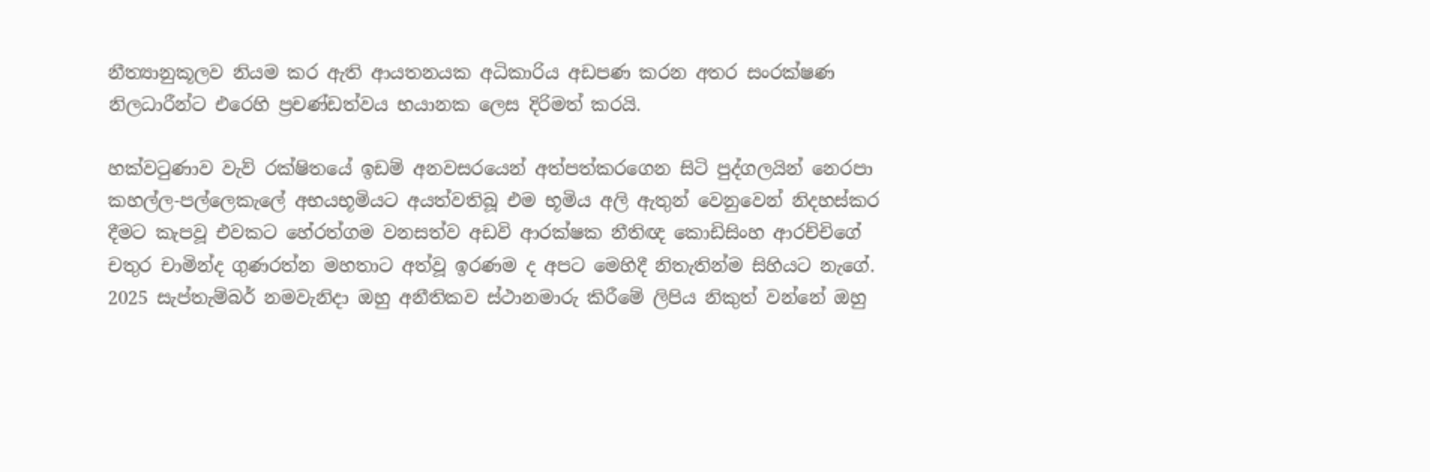නීත්‍යානුකූලව නියම කර ඇති ආයතනයක අධිකාරිය අඩපණ කරන අතර සංරක්ෂණ නිලධාරීන්ට එරෙහි ප්‍රචණ්ඩත්වය භයානක ලෙස දිරිමත් කරයි.

හක්වටුණාව වැව් රක්ෂිතයේ ඉඩම් අනවසරයෙන් අත්පත්කරගෙන සිටි පුද්ගලයින් නෙරපා කහල්ල-පල්ලෙකැලේ අභයභූමියට අයත්වතිබූ එම භූමිය අලි ඇතුන් වෙනුවෙන් නිදහස්කර දීමට කැපවූ එවකට හේරත්ගම වනසත්ව අඩවි ආරක්ෂක නීතිඥ කොඩිසිංහ ආරච්චිගේ චතුර චාමින්ද ගුණරත්න මහතාට අත්වූ ඉරණම ද අපට මෙහිදී නිතැතින්ම සිහියට නැගේ. 2025 සැප්තැම්බර් නමවැනිදා ඔහු අනීතිකව ස්ථානමාරු කිරීමේ ලිපිය නිකුත් වන්නේ ඔහු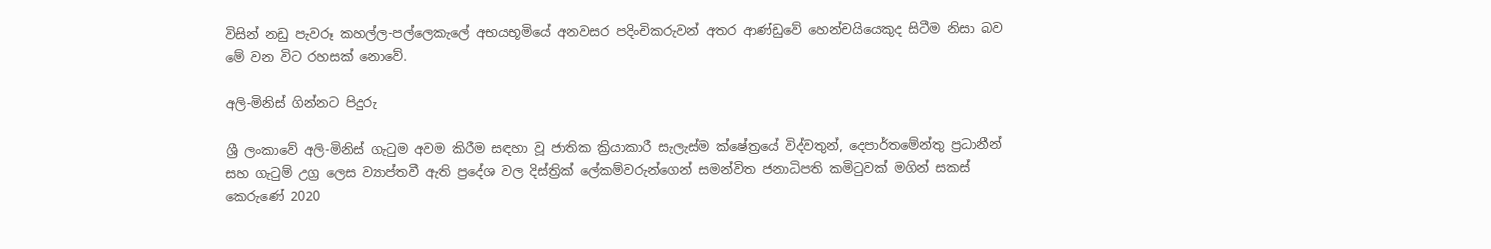විසින් නඩු පැවරූ කහල්ල-පල්ලෙකැලේ අභයභූමියේ අනවසර පදිංචිකරුවන් අතර ආණ්ඩුවේ හෙන්චයියෙකුද සිටීම නිසා බව මේ වන විට රහසක් නොවේ.

අලි-මිනිස් ගින්නට පිදුරු

ශ්‍රී ලංකාවේ අලි-මිනිස් ගැටුම අවම කිරීම සඳහා වූ ජාතික ක්‍රියාකාරී සැලැස්ම ක්ෂේත්‍රයේ විද්වතුන්, දෙපාර්තමේන්තු ප්‍රධානීන් සහ ගැටුම් උග්‍ර ලෙස ව්‍යාප්තවී ඇති ප්‍රදේශ වල දිස්ත්‍රික් ලේකම්වරුන්ගෙන් සමන්විත ජනාධිපති කමිටුවක් මගින් සකස් කෙරුණේ 2020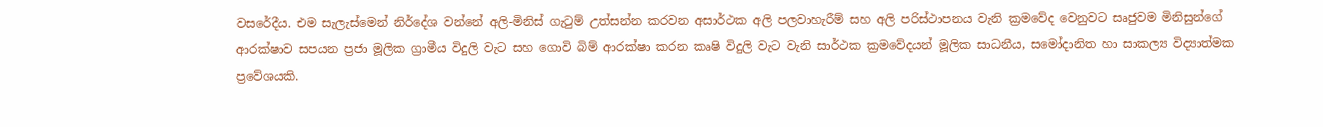වසරේදීය. එම සැලැස්මෙන් නිර්දේශ වන්නේ අලි-මිනිස් ගැටුම් උත්සන්න කරවන අසාර්ථක අලි පලවාහැරීම් සහ අලි පරිස්ථාපනය වැනි ක්‍රමවේද වෙනුවට සෘජුවම මිනිසුන්ගේ ආරක්ෂාව සපයන ප්‍රජා මූලික ග්‍රාමීය විදුලි වැට සහ ගොවි බිම් ආරක්ෂා කරන කෘෂි විදුලි වැට වැනි සාර්ථක ක්‍රමවේදයන් මූලික සාධනීය, සමෝදානිත හා සාකල්‍ය විද්‍යාත්මක ප්‍රවේශයකි.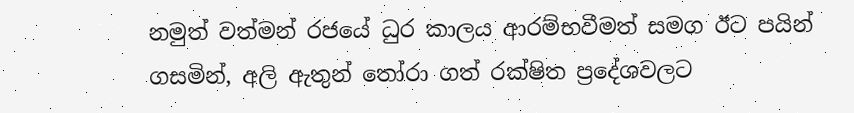නමුත් වත්මන් රජයේ ධුර කාලය ආරම්භවීමත් සමග ඊට පයින් ගසමින්, අලි ඇතුන් තෝරා ගත් රක්ෂිත ප්‍රදේශවලට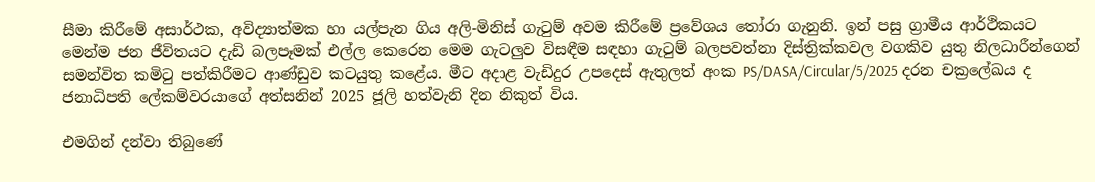සීමා කිරීමේ අසාර්ථක, අවිද්‍යාත්මක හා යල්පැන ගිය අලි-මිනිස් ගැටුම් අවම කිරීමේ ප්‍රවේශය තෝරා ගැනුනි. ඉන් පසු ග්‍රාමීය ආර්ථිකයට මෙන්ම ජන ජීවිතයට දැඩි බලපෑමක් එල්ල කෙරෙන මෙම ගැටලුව විසඳීම සඳහා ගැටුම් බලපවත්නා දිස්ත්‍රික්කවල වගකිව යුතු නිලධාරීන්ගෙන් සමන්විත කමිටු පත්කිරීමට ආණ්ඩුව කටයුතු කළේය. මීට අදාළ වැඩිදුර උපදෙස් ඇතුලත් අංක PS/DASA/Circular/5/2025 දරන චක්‍රලේඛය ද ජනාධිපති ලේකම්වරයාගේ අත්සනින් 2025 ජූලි හත්වැනි දින නිකුත් විය.

එමගින් දන්වා තිබුණේ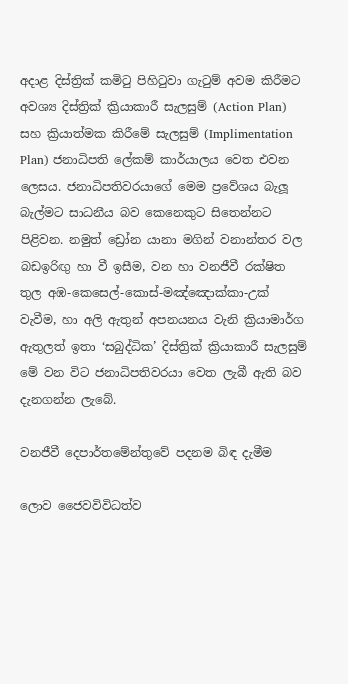අදාළ දිස්ත්‍රික් කමිටු පිහිටුවා ගැටුම් අවම කිරීමට අවශ්‍ය දිස්ත්‍රික් ක්‍රියාකාරී සැලසුම් (Action Plan) සහ ක්‍රියාත්මක කිරීමේ සැලසුම් (Implimentation Plan) ජනාධිපති ලේකම් කාර්යාලය වෙත එවන ලෙසය. ජනාධිපතිවරයාගේ මෙම ප්‍රවේශය බැලූ බැල්මට සාධනීය බව කෙනෙකුට සිතෙන්නට පිළිවන. නමුත් ඩ්‍රෝන යානා මගින් වනාන්තර වල බඩඉරිඟු හා වී ඉසීම, වන හා වනජීවී රක්ෂිත තුල අඹ-කෙසෙල්-කොස්-මඤ්ඤොක්කා-උක් වැවීම, හා අලි ඇතුන් අපනයනය වැනි ක්‍රියාමාර්ග ඇතුලත් ඉතා ‘සබුද්ධික’ දිස්ත්‍රික් ක්‍රියාකාරී සැලසුම් මේ වන විට ජනාධිපතිවරයා වෙත ලැබී ඇති බව දැනගන්න ලැබේ.

වනජීවී දෙපාර්තමේන්තුවේ පදනම බිඳ දැමීම

ලොව ජෛවවිවිධත්ව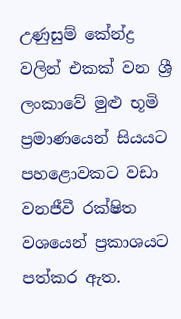උණුසුම් කේන්ද්‍ර වලින් එකක් වන ශ්‍රී ලංකාවේ මුළු භූමි ප්‍රමාණයෙන් සියයට පහළොවකට වඩා වනජීවී රක්ෂිත වශයෙන් ප්‍රකාශයට පත්කර ඇත.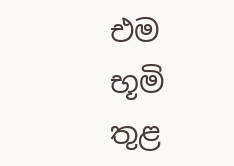එම භූමි තුළ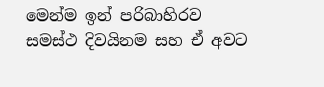මෙන්ම ඉන් පරිබාහිරව සමස්ථ දිවයිනම සහ ඒ අවට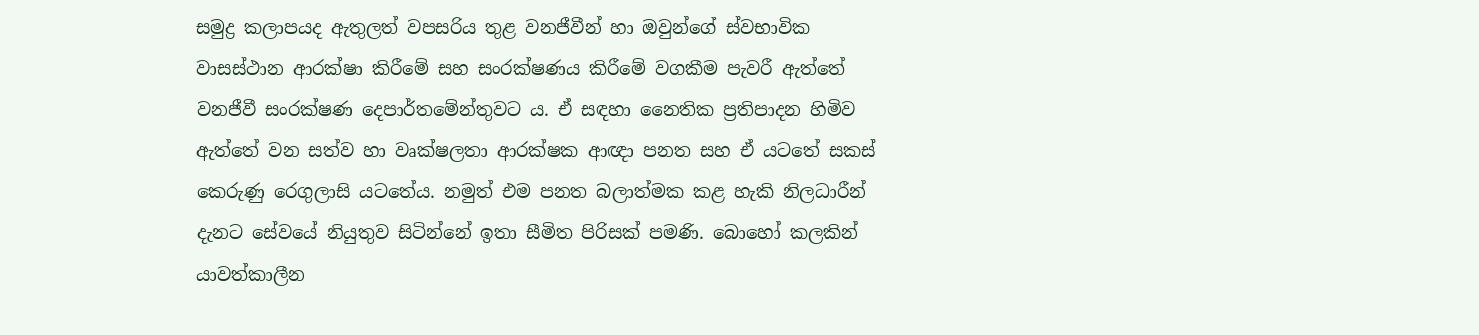සමුද්‍ර කලාපයද ඇතුලත් වපසරිය තුළ වනජීවීන් හා ඔවුන්ගේ ස්වභාවික වාසස්ථාන ආරක්ෂා කිරීමේ සහ සංරක්ෂණය කිරීමේ වගකීම පැවරී ඇත්තේ වනජීවී සංරක්ෂණ දෙපාර්තමේන්තුවට ය. ඒ සඳහා නෛතික ප්‍රතිපාදන හිමිව ඇත්තේ වන සත්ව හා වෘක්ෂලතා ආරක්ෂක ආඥා පනත සහ ඒ යටතේ සකස් කෙරුණු රෙගුලාසි යටතේය. නමුත් එම පනත බලාත්මක කළ හැකි නිලධාරීන් දැනට සේවයේ නියුතුව සිටින්නේ ඉතා සීමිත පිරිසක් පමණි. බොහෝ කලකින් යාවත්කාලීන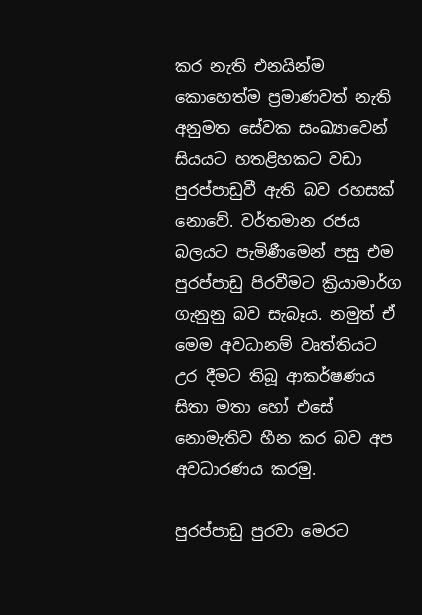කර නැති එනයින්ම කොහෙත්ම ප්‍රමාණවත් නැති අනුමත සේවක සංඛ්‍යාවෙන් සියයට හතළිහකට වඩා පුරප්පාඩුවී ඇති බව රහසක් නොවේ. වර්තමාන රජය බලයට පැමිණීමෙන් පසු එම පුරප්පාඩු පිරවීමට ක්‍රියාමාර්ග ගැනුනු බව සැබෑය. නමුත් ඒ මෙම අවධානම් වෘත්තියට උර දීමට තිබූ ආකර්ෂණය සිතා මතා හෝ එසේ නොමැතිව හීන කර බව අප අවධාරණය කරමු.

පුරප්පාඩු පුරවා මෙරට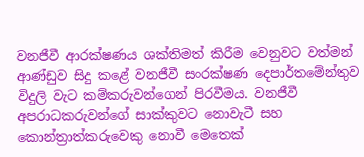වනජීවී ආරක්ෂණය ශක්තිමත් කිරීම වෙනුවට වත්මන් ආණ්ඩුව සිදු කළේ වනජීවී සංරක්ෂණ දෙපාර්තමේන්තුව විදුලි වැට කම්කරුවන්ගෙන් පිරවීමය. වනජීවී අපරාධකරුවන්ගේ සාක්කුවට නොවැටී සහ කොන්ත්‍රාත්කරුවෙකු නොවී මෙතෙක්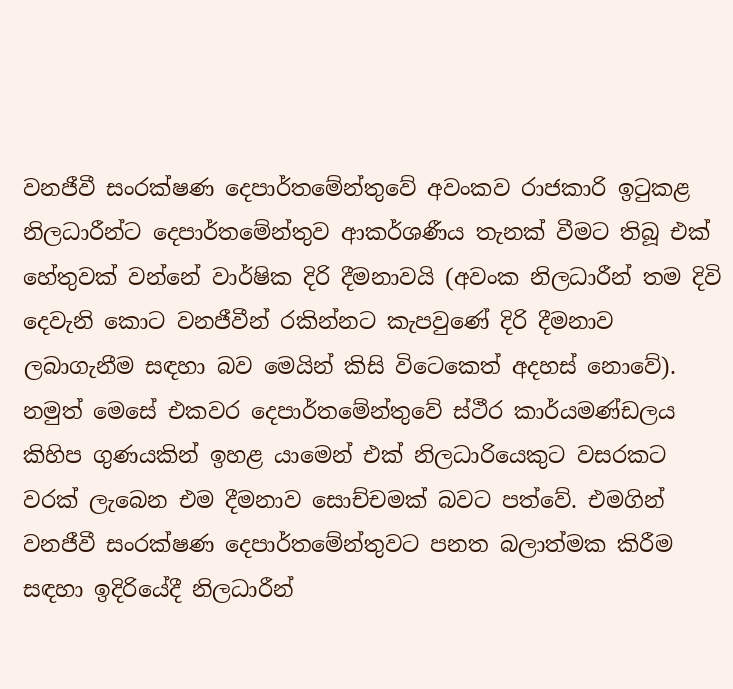වනජීවී සංරක්ෂණ දෙපාර්තමේන්තුවේ අවංකව රාජකාරි ඉටුකළ නිලධාරීන්ට දෙපාර්තමේන්තුව ආකර්ශණීය තැනක් වීමට තිබූ එක් හේතුවක් වන්නේ වාර්ෂික දිරි දීමනාවයි (අවංක නිලධාරීන් තම දිවි දෙවැනි කොට වනජීවීන් රකින්නට කැපවුණේ දිරි දීමනාව ලබාගැනීම සඳහා බව මෙයින් කිසි විටෙකෙත් අදහස් නොවේ). නමුත් මෙසේ එකවර දෙපාර්තමේන්තුවේ ස්ථීර කාර්යමණ්ඩලය කිහිප ගුණයකින් ඉහළ යාමෙන් එක් නිලධාරියෙකුට වසරකට වරක් ලැබෙන එම දීමනාව සොච්චමක් බවට පත්වේ. එමගින් වනජීවී සංරක්ෂණ දෙපාර්තමේන්තුවට පනත බලාත්මක කිරීම සඳහා ඉදිරියේදී නිලධාරීන්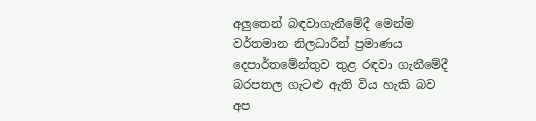අලුතෙන් බඳවාගැනීමේදී මෙන්ම වර්තමාන නිලධාරීන් ප්‍රමාණය දෙපාර්තමේන්තුව තුළ රඳවා ගැනීමේදී බරපතල ගැටළු ඇති විය හැකි බව අප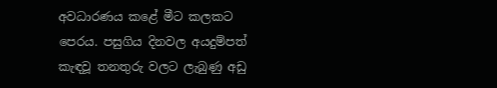අවධාරණය කළේ මීට කලකට පෙරය. පසුගිය දිනවල අයදුම්පත් කැඳවූ තනතුරු වලට ලැබුණු අඩු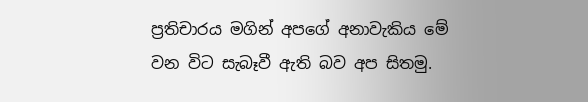ප්‍රතිචාරය මගින් අපගේ අනාවැකිය මේ වන විට සැබෑවී ඇති බව අප සිතමු.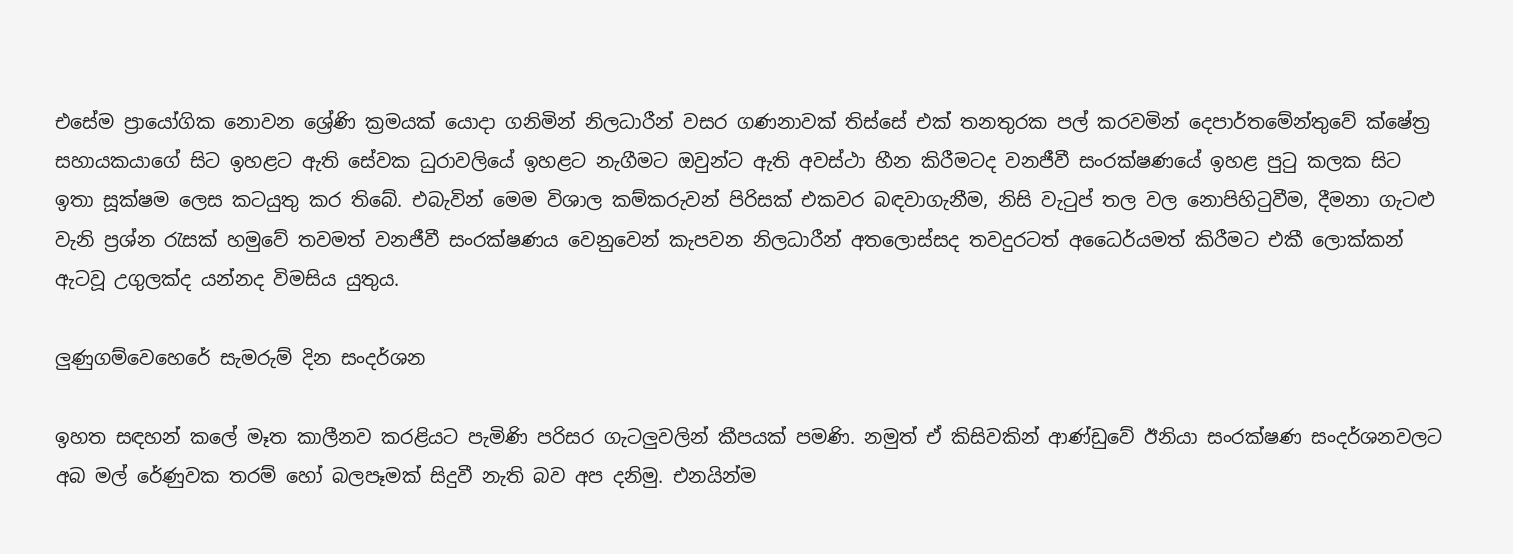එසේම ප්‍රායෝගික නොවන ශ්‍රේණි ක්‍රමයක් යොදා ගනිමින් නිලධාරීන් වසර ගණනාවක් තිස්සේ එක් තනතුරක පල් කරවමින් දෙපාර්තමේන්තුවේ ක්ෂේත්‍ර සහායකයාගේ සිට ඉහළට ඇති සේවක ධුරාවලියේ ඉහළට නැගීමට ඔවුන්ට ඇති අවස්ථා හීන කිරීමටද වනජීවී සංරක්ෂණයේ ඉහළ පුටු කලක සිට ඉතා සූක්ෂම ලෙස කටයුතු කර තිබේ. එබැවින් මෙම විශාල කම්කරුවන් පිරිසක් එකවර බඳවාගැනීම, නිසි වැටුප් තල වල නොපිහිටුවීම, දීමනා ගැටළු වැනි ප්‍රශ්න රැසක් හමුවේ තවමත් වනජීවී සංරක්ෂණය වෙනුවෙන් කැපවන නිලධාරීන් අතලොස්සද තවදුරටත් අධෛර්යමත් කිරීමට එකී ලොක්කන් ඇටවූ උගුලක්ද යන්නද විමසිය යුතුය.

ලුණුගම්වෙහෙරේ සැමරුම් දින සංදර්ශන

ඉහත සඳහන් කලේ මෑත කාලීනව කරළියට පැමිණි පරිසර ගැටලුවලින් කීපයක් පමණි. නමුත් ඒ කිසිවකින් ආණ්ඩුවේ ඊනියා සංරක්ෂණ සංදර්ශනවලට අබ මල් රේණුවක තරම් හෝ බලපෑමක් සිදුවී නැති බව අප දනිමු. එනයින්ම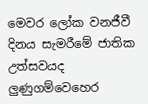මෙවර ලෝක වනජීවී දිනය සැමරීමේ ජාතික උත්සවයද ලුණුගම්වෙහෙර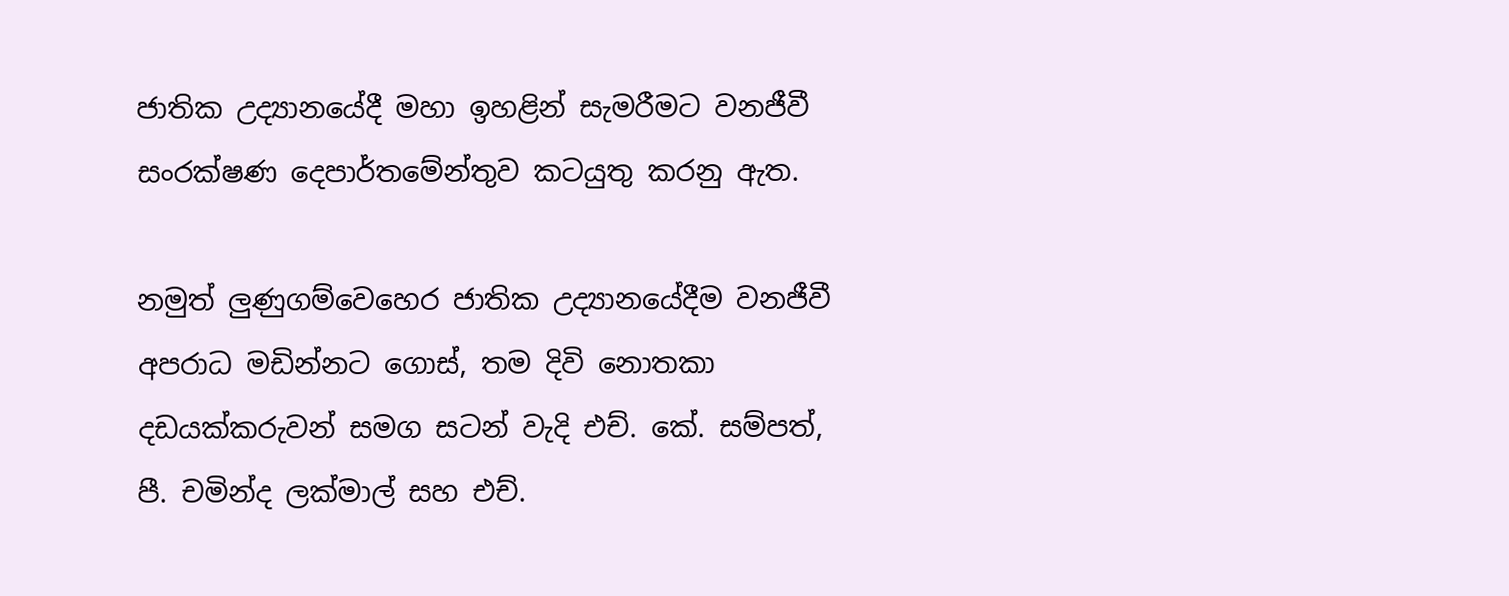ජාතික උද්‍යානයේදී මහා ඉහළින් සැමරීමට වනජීවී සංරක්ෂණ දෙපාර්තමේන්තුව කටයුතු කරනු ඇත.

නමුත් ලුණුගම්වෙහෙර ජාතික උද්‍යානයේදීම වනජීවී අපරාධ මඩින්නට ගොස්, තම දිවි නොතකා දඩයක්කරුවන් සමග සටන් වැදි එච්. කේ. සම්පත්, පී. චමින්ද ලක්මාල් සහ එච්.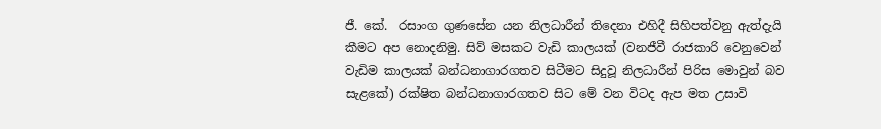ජී. කේ.  රසාංග ගුණසේන යන නිලධාරීන් තිදෙනා එහිදී සිහිපත්වනු ඇත්දැයි කීමට අප නොදනිමු. සිව් මසකට වැඩි කාලයක් (වනජීවී රාජකාරි වෙනුවෙන් වැඩිම කාලයක් බන්ධනාගාරගතව සිටීමට සිදුවූ නිලධාරීන් පිරිස මොවුන් බව සැළකේ) රක්ෂිත බන්ධනාගාරගතව සිට මේ වන විටද ඇප මත උසාවි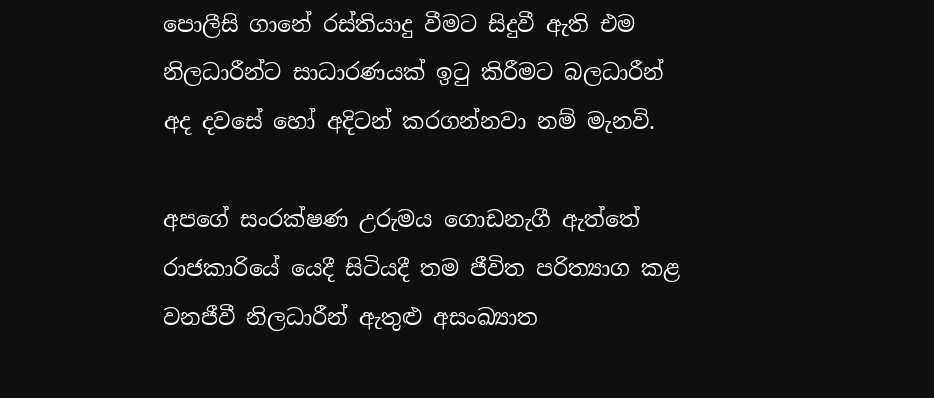පොලීසි ගානේ රස්තියාදු වීමට සිදුවී ඇති එම නිලධාරීන්ට සාධාරණයක් ඉටු කිරීමට බලධාරීන් අද දවසේ හෝ අදිටන් කරගන්නවා නම් මැනවි.

අපගේ සංරක්ෂණ උරුමය ගොඩනැගී ඇත්තේ රාජකාරියේ යෙදී සිටියදී තම ජීවිත පරිත්‍යාග කළ වනජීවී නිලධාරීන් ඇතුළු අසංඛ්‍යාත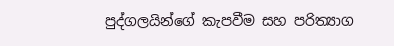පුද්ගලයින්ගේ කැපවීම සහ පරිත්‍යාග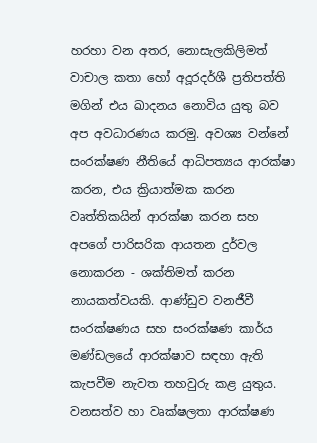හරහා වන අතර, නොසැලකිලිමත් වාචාල කතා හෝ අදූරදර්ශී ප්‍රතිපත්ති මගින් එය ඛාදනය නොවිය යුතු බව අප අවධාරණය කරමු. අවශ්‍ය වන්නේ සංරක්ෂණ නීතියේ ආධිපත්‍යය ආරක්ෂා කරන, එය ක්‍රියාත්මක කරන වෘත්තිකයින් ආරක්ෂා කරන සහ අපගේ පාරිසරික ආයතන දුර්වල නොකරන - ශක්තිමත් කරන නායකත්වයකි. ආණ්ඩුව වනජීවී සංරක්ෂණය සහ සංරක්ෂණ කාර්ය මණ්ඩලයේ ආරක්ෂාව සඳහා ඇති කැපවීම නැවත තහවුරු කළ යුතුය. වනසත්ව හා වෘක්ෂලතා ආරක්ෂණ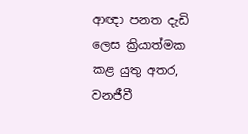ආඥා පනත දැඩි ලෙස ක්‍රියාත්මක කළ යුතු අතර, වනජීවී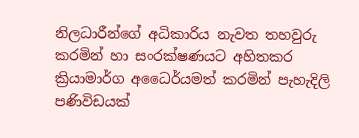නිලධාරීන්ගේ අධිකාරිය නැවත තහවුරු කරමින් හා සංරක්ෂණයට අහිතකර ක්‍රියාමාර්ග අධෛර්යමත් කරමින් පැහැදිලි පණිවිඩයක්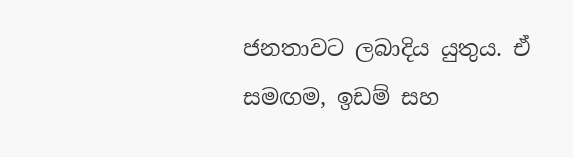ජනතාවට ලබාදිය යුතුය. ඒ සමඟම, ඉඩම් සහ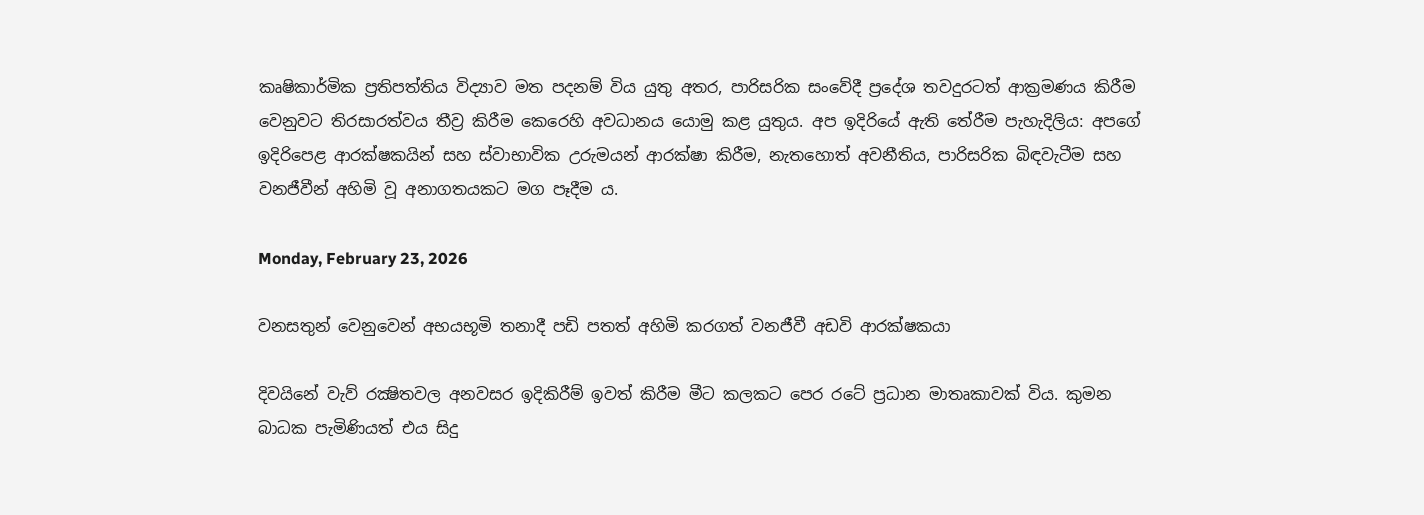කෘෂිකාර්මික ප්‍රතිපත්තිය විද්‍යාව මත පදනම් විය යුතු අතර, පාරිසරික සංවේදී ප්‍රදේශ තවදුරටත් ආක්‍රමණය කිරීම වෙනුවට තිරසාරත්වය තීව්‍ර කිරීම කෙරෙහි අවධානය යොමු කළ යුතුය. අප ඉදිරියේ ඇති තේරීම පැහැදිලිය: අපගේ ඉදිරිපෙළ ආරක්ෂකයින් සහ ස්වාභාවික උරුමයන් ආරක්ෂා කිරීම, නැතහොත් අවනීතිය, පාරිසරික බිඳවැටීම සහ  වනජීවීන් අහිමි වූ අනාගතයකට මග පෑදීම ය.

Monday, February 23, 2026

වනසතුන් වෙනුවෙන් අභයභූමි තනාදී පඩි පතත් අහිමි කරගත් වනජීවී අඩවි ආරක්ෂකයා

දිවයිනේ වැව් රක්‍ෂිතවල අනවසර ඉදිකිරීම් ඉවත් කිරීම මීට කලකට පෙර රටේ ප්‍රධාන මාතෘකාවක් විය. කුමන බාධක පැමිණියත් එය සිදු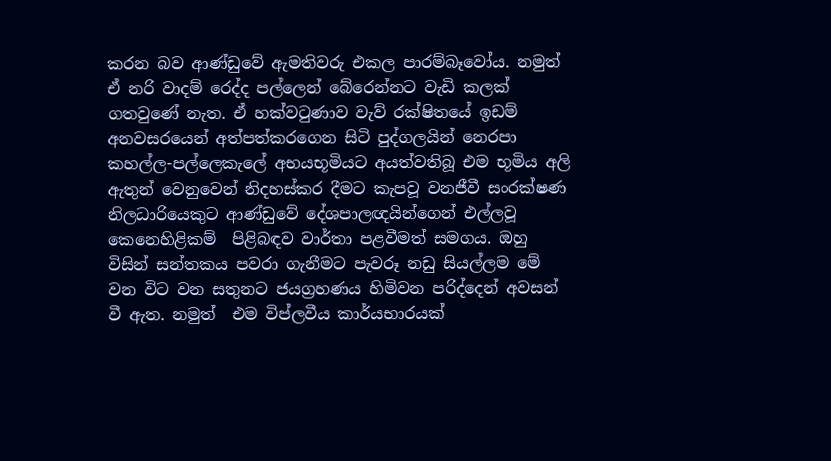කරන බව ආණ්ඩුවේ ඇමතිවරු එකල පාරම්බෑවෝය. නමුත් ඒ නරි වාදම් රෙද්ද පල්ලෙන් බේරෙන්නට වැඩි කලක් ගතවුණේ නැත. ඒ හක්වටුණාව වැව් රක්ෂිතයේ ඉඩම් අනවසරයෙන් අත්පත්කරගෙන සිටි පුද්ගලයින් නෙරපා කහල්ල-පල්ලෙකැලේ අභයභූමියට අයත්වතිබූ එම භූමිය අලි ඇතුන් වෙනුවෙන් නිදහස්කර දීමට කැපවූ වනජීවී සංරක්ෂණ නිලධාරියෙකුට ආණ්ඩුවේ දේශපාලඥයින්ගෙන් එල්ලවූ කෙනෙහිළිකම්  පිළිබඳව වාර්තා පළවීමත් සමගය. ඔහු විසින් සන්තකය පවරා ගැනීමට පැවරූ නඩු සියල්ලම මේ වන විට වන සතුනට ජයග්‍රහණය හිමිවන පරිද්දෙන් අවසන් වී ඇත. නමුත්  එම විප්ලවීය කාර්යභාරයක්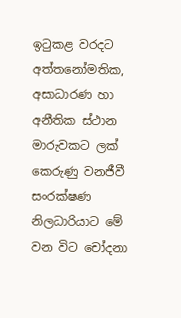ඉටුකළ වරදට අත්තනෝමතික, අසාධාරණ හා අනීතික ස්ථාන මාරුවකට ලක් කෙරුණු වනජීවී සංරක්ෂණ නිලධාරියාට මේ වන විට චෝදනා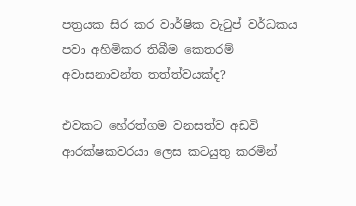පත්‍රයක සිර කර වාර්ෂික වැටුප් වර්ධකය පවා අහිමිකර තිබීම කෙතරම් අවාසනාවන්ත තත්ත්වයක්ද?

එවකට හේරත්ගම වනසත්ව අඩවි ආරක්ෂකවරයා ලෙස කටයුතු කරමින්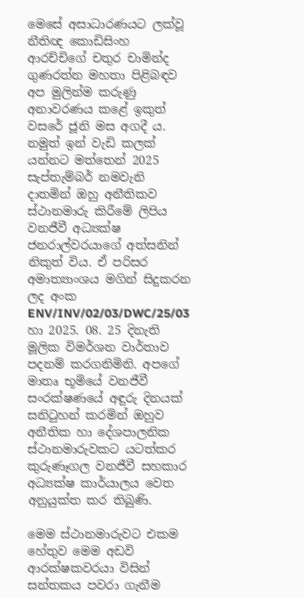මෙසේ අසාධාරණයට ලක්වූ නීතිඥ කොඩිසිංහ ආරච්චිගේ චතුර චාමින්ද ගුණරත්න මහතා පිළිබඳව අප මුලින්ම කරුණු අනාවරණය කළේ ඉකුත් වසරේ ජූනි මස අගදී ය. නමුත් ඉන් වැඩි කලක් යන්නට මත්තෙන් 2025 සැප්තැම්බර් නමවැනි දාතමින් ඔහු අනීතිකව ස්ථානමාරු කිරීමේ ලිපිය වනජීවී අධ්‍යක්ෂ ජනරාල්වරයාගේ අත්සනින් නිකුත් විය. ඒ පරිසර අමාත්‍යාංශය මගින් සිදුකරන ලද අංක ENV/INV/02/03/DWC/25/03 හා 2025. 08. 25 දිනැති මූලික විමර්ශන වාර්තාව පදනම් කරගනිමිනි. අපගේ මාතෘ භූමියේ වනජීවී සංරක්ෂණයේ අඳුරු දිනයක් සනිටුහන් කරමින් ඔහුව අනීතික හා දේශපාලනික ස්ථානමාරුවකට යටත්කර කුරුණෑගල වනජීවී සහකාර අධ්‍යක්ෂ කාර්යාලය වෙත අනුයුක්ත කර තිබුණි.

මෙම ස්ථානමාරුවට එකම හේතුව මෙම අඩවි ආරක්ෂකවරයා විසින් සන්තකය පවරා ගැනීම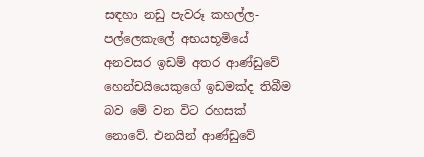සඳහා නඩු පැවරූ කහල්ල-පල්ලෙකැලේ අභයභූමියේ අනවසර ඉඩම් අතර ආණ්ඩුවේ හෙන්චයියෙකුගේ ඉඩමක්ද තිබීම බව මේ වන විට රහසක් නොවේ. එනයින් ආණ්ඩුවේ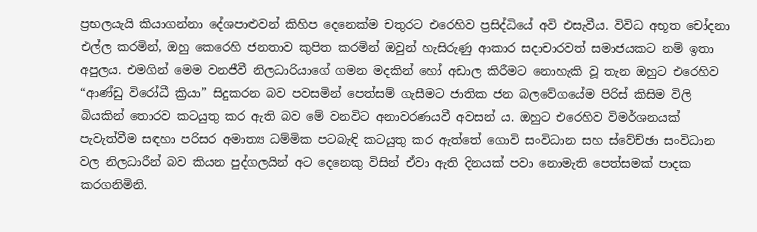ප්‍රභලයැයි කියාගන්නා දේශපාළුවන් කිහිප දෙනෙක්ම චතුරට එරෙහිව ප්‍රසිද්ධියේ අවි එසැවීය. විවිධ අභූත චෝදනා එල්ල කරමින්, ඔහු කෙරෙහි ජනතාව කුපිත කරමින් ඔවුන් හැසිරුණු ආකාර සදාචාරවත් සමාජයකට නම් ඉතා අපුලය. එමගින් මෙම වනජීවී නිලධාරියාගේ ගමන මදකින් හෝ අඩාල කිරීමට නොහැකි වූ තැන ඔහුට එරෙහිව “ආණ්ඩු විරෝධී ක්‍රියා” සිදුකරන බව පවසමින් පෙත්සම් ගැසීමට ජාතික ජන බලවේගයේම පිරිස් කිසිම විලි බියකින් තොරව කටයුතු කර ඇති බව මේ වනවිට අනාවරණයවී අවසන් ය. ඔහුට එරෙහිව විමර්ශනයක් පැවැත්වීම සඳහා පරිසර අමාත්‍ය ධම්මික පටබැඳි කටයුතු කර ඇත්තේ ගොවි සංවිධාන සහ ස්වේච්ඡා සංවිධාන වල නිලධාරීන් බව කියන පුද්ගලයින් අට දෙනෙකු විසින් ඒවා ඇති දිනයක් පවා නොමැති පෙත්සමක් පාදක කරගනිමිනි.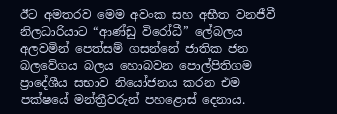ඊට අමතරව මෙම අවංක සහ අභීත වනජීවී නිලධාරියාට “ආණ්ඩු විරෝධී” ලේබලය අලවමින් පෙත්සම් ගසන්නේ ජාතික ජන බලවේගය බලය හොබවන පොල්පිතිගම ප්‍රාදේශීය සභාව නියෝජනය කරන එම පක්ෂයේ මන්ත්‍රීවරුන්‌ පහළොස් දෙනාය.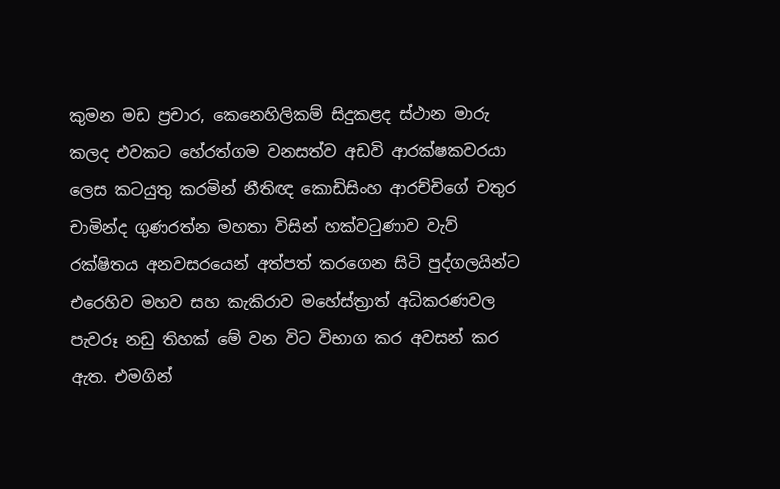කුමන මඩ ප්‍රචාර, කෙනෙහිලිකම් සිදුකළද ස්ථාන මාරු කලද එවකට හේරත්ගම වනසත්ව අඩවි ආරක්ෂකවරයා ලෙස කටයුතු කරමින් නීතිඥ කොඩිසිංහ ආරච්චිගේ චතුර චාමින්ද ගුණරත්න මහතා විසින් හක්වටුණාව වැව් රක්ෂිතය අනවසරයෙන් අත්පත් කරගෙන සිටි පුද්ගලයින්ට එරෙහිව මහව සහ කැකිරාව මහේස්ත්‍රාත් අධිකරණවල පැවරූ නඩු තිහක් මේ වන විට විභාග කර අවසන් කර ඇත. එමගින්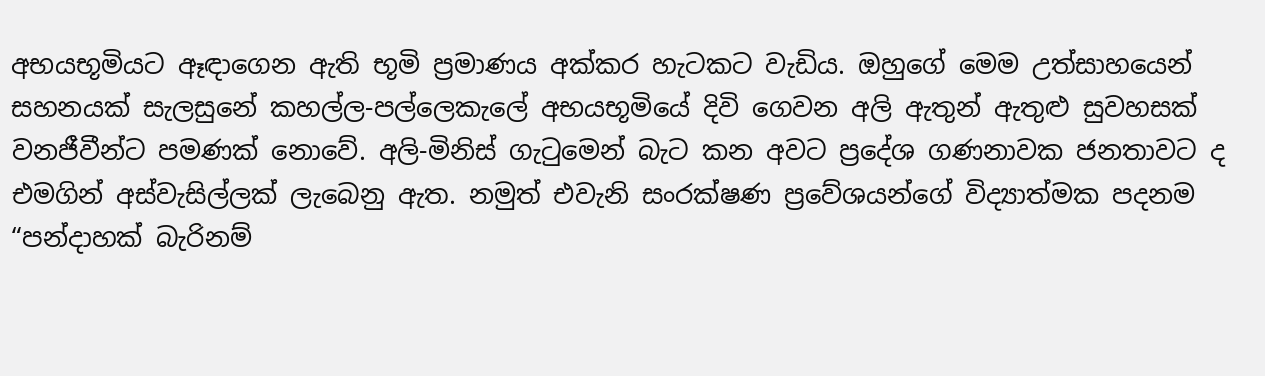අභයභූමියට ඈඳාගෙන ඇති භූමි ප්‍රමාණය අක්කර හැටකට වැඩිය. ඔහුගේ මෙම උත්සාහයෙන් සහනයක් සැලසුනේ කහල්ල-පල්ලෙකැලේ අභයභූමියේ දිවි ගෙවන අලි ඇතුන් ඇතුළු සුවහසක් වනජීවීන්ට පමණක් නොවේ. අලි-මිනිස් ගැටුමෙන් බැට කන අවට ප්‍රදේශ ගණනාවක ජනතාවට ද එමගින් අස්වැසිල්ලක් ලැබෙනු ඇත. නමුත් එවැනි සංරක්ෂණ ප්‍රවේශයන්ගේ විද්‍යාත්මක පදනම “පන්දාහක් බැරිනම්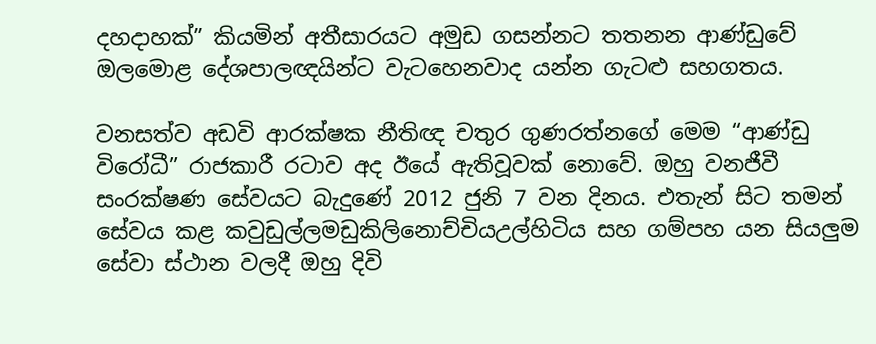දහදාහක්” කියමින් අතීසාරයට අමුඩ ගසන්නට තතනන ආණ්ඩුවේ ඔලමොළ දේශපාලඥයින්ට වැටහෙනවාද යන්න ගැටළු සහගතය.

වනසත්ව අඩවි ආරක්ෂක නීතිඥ චතුර ගුණරත්නගේ මෙම “ආණ්ඩු විරෝධී” රාජකාරී රටාව අද ඊයේ ඇතිවූවක් නොවේ. ඔහු වනජීවී සංරක්ෂණ සේවයට බැදුණේ 2012 ජුනි 7 වන දිනය. එතැන් සිට තමන් සේවය කළ කවුඩුල්ලමඩුකිලිනොච්චියඋල්හිටිය සහ ගම්පහ යන සියලුම සේවා ස්ථාන වලදී ඔහු දිවි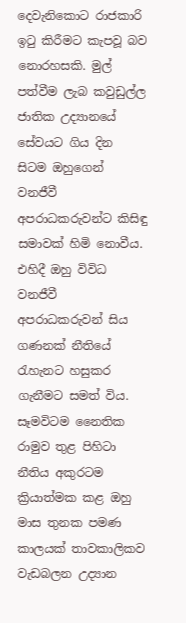දෙවැනිකොට රාජකාරි ඉටු කිරීමට කැපවූ බව නොරහසකි. මුල් පත්වීම ලැබ කවුඩුල්ල ජාතික උද්‍යානයේ සේවයට ගිය දින සිටම ඔහුගෙන් වනජීවී අපරාධකරුවන්ට කිසිඳු සමාවක් හිමි නොවීය. එහිදී ඔහු විවිධ වනජීවී අපරාධකරුවන් සිය ගණනක් නීතියේ රැහැනට හසුකර ගැනීමට සමත් විය. සෑමවිටම නෛතික රාමුව තුළ පිහිටා නීතිය අකුරටම ක්‍රියාත්මක කළ ඔහු මාස තුනක පමණ කාලයක් තාවකාලිකව වැඩබලන උද්‍යාන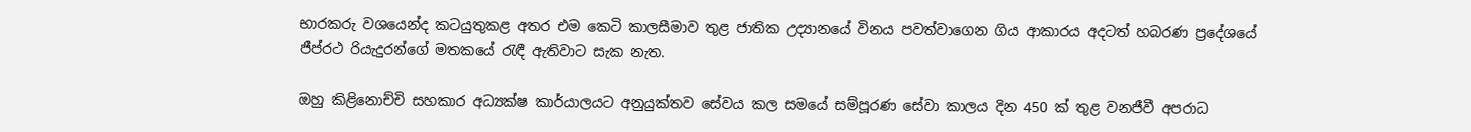භාරකරු වශයෙන්ද කටයුතුකළ අතර එම කෙටි කාලසීමාව තුළ ජාතික උද්‍යානයේ විනය පවත්වාගෙන ගිය ආකාරය අදටත් හබරණ ප්‍රදේශයේ ජීප්රථ රියැදුරන්ගේ මතකයේ රැඳී ඇතිවාට සැක නැත.

ඔහු කිළිනොච්චි සහකාර අධ්‍යක්ෂ කාර්යාලයට අනුයුක්තව සේවය කල සමයේ සම්පූරණ සේවා කාලය දින 450 ක් තුළ වනජීවී අපරාධ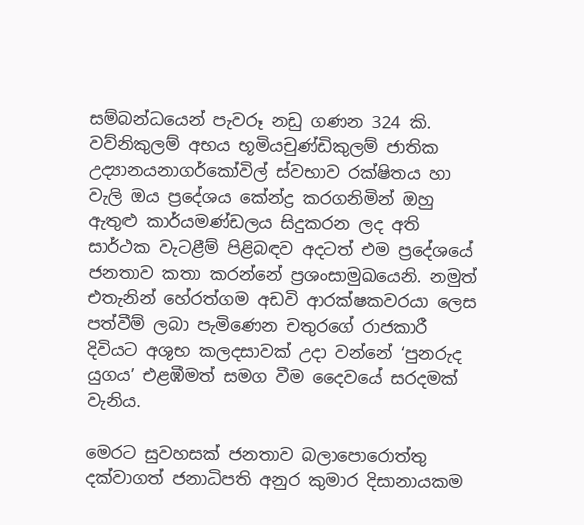සම්බන්ධයෙන් පැවරූ නඩු ගණන 324 කි. වව්නිකුලම් අභය භූමියචුණ්ඩිකුලම් ජාතික උද්‍යානයනාගර්කෝවිල් ස්වභාව රක්ෂිතය හා වැලි ඔය ප්‍රදේශය කේන්ද්‍ර කරගනිමින් ඔහු ඇතුළු කාර්යමණ්ඩලය සිදුකරන ලද අති සාර්ථක වැටළීම් පිළිබඳව අදටත් එම ප්‍රදේශයේ ජනතාව කතා කරන්නේ ප්‍රශංසාමුඛයෙනි. නමුත් එතැනින් හේරත්ගම අඩවි ආරක්ෂකවරයා ලෙස පත්වීම් ලබා පැමිණෙන චතුරගේ රාජකාරී දිවියට අශුභ කලදසාවක් උදා වන්නේ ‘පුනරුද යුගය’ එළඹීමත් සමග වීම දෛවයේ සරදමක් වැනිය.

මෙරට සුවහසක් ජනතාව බලාපොරොත්තු දක්වාගත් ජනාධිපති අනුර කුමාර දිසානායකම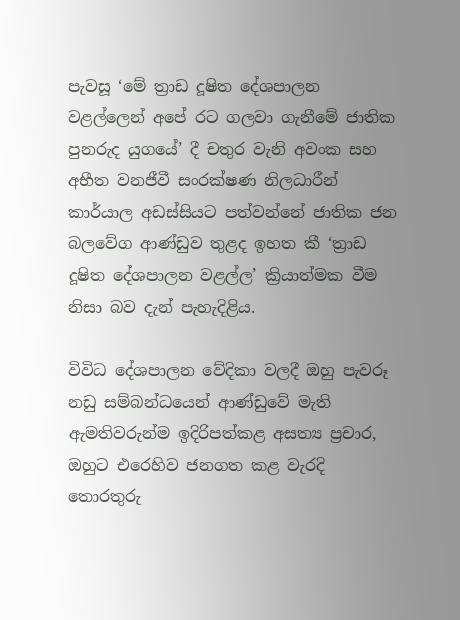පැවසූ ‘මේ ත්‍රාඩ දූෂිත දේශපාලන වළල්ලෙන් අපේ රට ගලවා ගැනීමේ ජාතික පුනරුද යුගයේ’ දී චතුර වැනි අවංක සහ අභීත වනජීවී සංරක්ෂණ නිලධාරීන් කාර්යාල අඩස්සියට පත්වන්නේ ජාතික ජන බලවේග ආණ්ඩුව තුළද ඉහත කී ‘ත්‍රාඩ දූෂිත දේශපාලන වළල්ල’ ක්‍රියාත්මක වීම නිසා බව දැන් පැහැදිළිය.

විවිධ දේශපාලන වේදිකා වලදී ඔහු පැවරූ නඩු සම්බන්ධයෙන් ආණ්ඩුවේ මැති ඇමතිවරුන්ම ඉදිරිපත්කළ අසත්‍ය ප්‍රචාර, ඔහුට එරෙහිව ජනගත කළ වැරදි තොරතුරු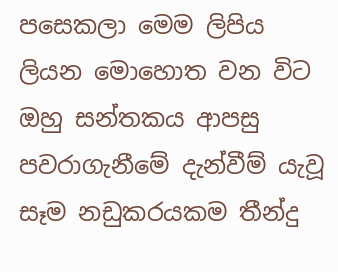පසෙකලා මෙම ලිපිය ලියන මොහොත වන විට ඔහු සන්තකය ආපසු පවරාගැනීමේ දැන්වීම් යැවූ සෑම නඩුකරයකම තීන්දු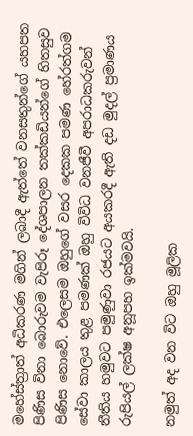මහේස්ත්‍රාත් අධිකරණ මගින් ලබාදී ඇත්තේ වනසතුන්ගේ යහපත පිණිස විනා බොරුවම වැපිරූ දේශපාලන තක්කඩියන්ගේ හිතසුව පිණිස නොවේ. එලෙසම ඔහුගේ වසර දෙකක පමණ හේරත්ගම සේවා කාලය තුළ පමණක් ඔහු විවිධ වනජීවී අපරාධකරුවන් නීතිය හමුවට පමුණුවා රජයට අයකරදී ඇති දඩ මුදල් ප්‍රමාණය රුපියල් ලක්ෂ අනූපහ ඉක්මවයි.

නමුත් අද වන විට ඔහු මූලික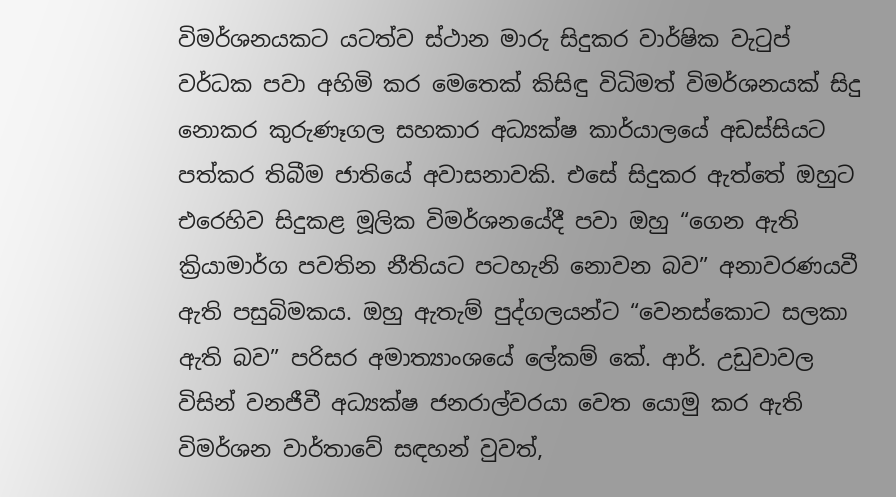විමර්ශනයකට යටත්ව ස්ථාන මාරු සිදුකර වාර්ෂික වැටුප් වර්ධක පවා අහිමි කර මෙතෙක් කිසිඳු විධිමත් විමර්ශනයක් සිදු නොකර කුරුණෑගල සහකාර අධ්‍යක්ෂ කාර්යාලයේ අඩස්සියට පත්කර තිබීම ජාතියේ අවාසනාවකි. එසේ සිදුකර ඇත්තේ ඔහුට එරෙහිව සිදුකළ මූලික විමර්ශනයේදී පවා ඔහු “ගෙන ඇති ක්‍රියාමාර්ග පවතින නීතියට පටහැනි නොවන බව” අනාවරණයවී ඇති පසුබිමකය. ඔහු ඇතැම් පුද්ගලයන්ට “වෙනස්කොට සලකා ඇති බව” පරිසර අමාත්‍යාංශයේ ලේකම් කේ. ආර්. උඩුවාවල විසින් වනජීවී අධ්‍යක්ෂ ජනරාල්වරයා වෙත යොමු කර ඇති විමර්ශන වාර්තාවේ සඳහන් වුවත්,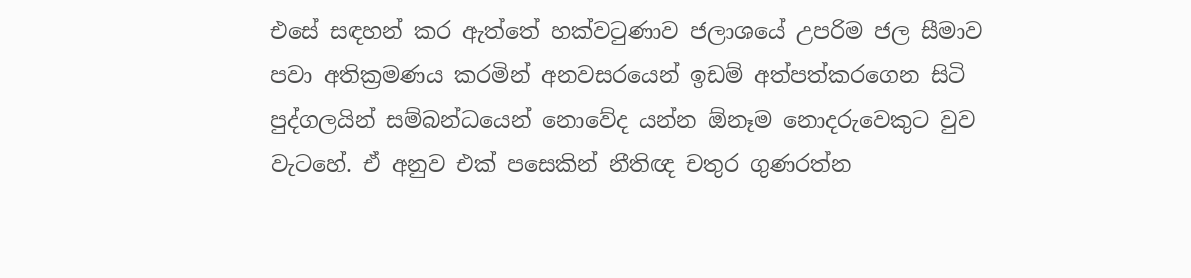එසේ සඳහන් කර ඇත්තේ හක්වටුණාව ජලාශයේ උපරිම ජල සීමාව පවා අතික්‍රමණය කරමින් අනවසරයෙන් ඉඩම් අත්පත්කරගෙන සිටි පුද්ගලයින් සම්බන්ධයෙන් නොවේද යන්න ඕනෑම නොදරුවෙකුට වුව වැටහේ. ඒ අනුව එක් පසෙකින් නීතිඥ චතුර ගුණරත්න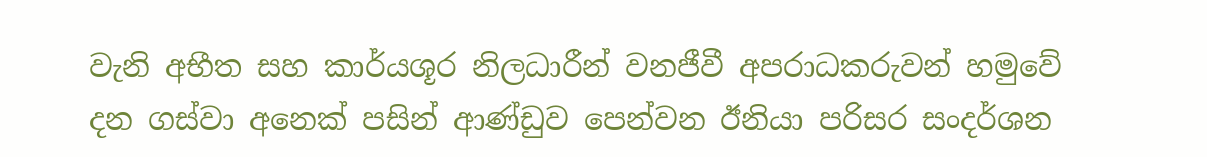වැනි අභීත සහ කාර්යශූර නිලධාරීන් වනජීවී අපරාධකරුවන් හමුවේ දන ගස්වා අනෙක් පසින් ආණ්ඩුව පෙන්වන ඊනියා පරිසර සංදර්ශන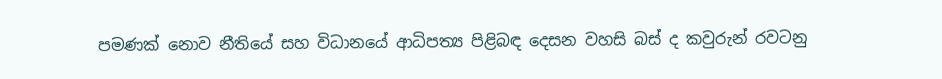පමණක් නොව නීතියේ සහ විධානයේ ආධිපත්‍ය පිළිබඳ දෙසන වහසි බස් ද කවුරුන් රවටනු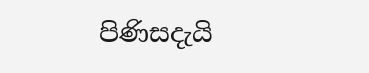පිණිසදැයි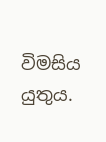විමසිය යුතුය.